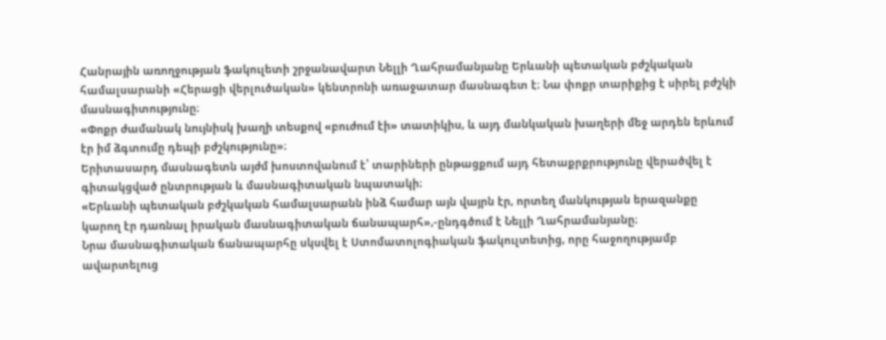Հանրային առողջության ֆակուլետի շրջանավարտ Նելլի Ղահրամանյանը Երևանի պետական բժշկական համալսարանի «Հերացի վերլուծական» կենտրոնի առաջատար մասնագետ է։ Նա փոքր տարիքից է սիրել բժշկի մասնագիտությունը։
«Փոքր ժամանակ նույնիսկ խաղի տեսքով «բուժում էի» տատիկիս, և այդ մանկական խաղերի մեջ արդեն երևում էր իմ ձգտումը դեպի բժշկությունը»։
Երիտասարդ մասնագետն այժմ խոստովանում է՝ տարիների ընթացքում այդ հետաքրքրությունը վերածվել է գիտակցված ընտրության և մասնագիտական նպատակի։
«Երևանի պետական բժշկական համալսարանն ինձ համար այն վայրն էր, որտեղ մանկության երազանքը կարող էր դառնալ իրական մասնագիտական ճանապարհ»,-ընդգծում է Նելլի Ղահրամանյանը։
Նրա մասնագիտական ճանապարհը սկսվել է Ստոմատոլոգիական ֆակուլտետից, որը հաջողությամբ ավարտելուց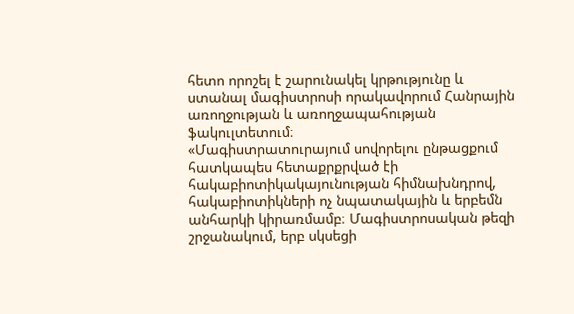հետո որոշել է շարունակել կրթությունը և ստանալ մագիստրոսի որակավորում Հանրային առողջության և առողջապահության ֆակուլտետում։
«Մագիստրատուրայում սովորելու ընթացքում հատկապես հետաքրքրված էի հակաբիոտիկակայունության հիմնախնդրով, հակաբիոտիկների ոչ նպատակային և երբեմն անհարկի կիրառմամբ։ Մագիստրոսական թեզի շրջանակում, երբ սկսեցի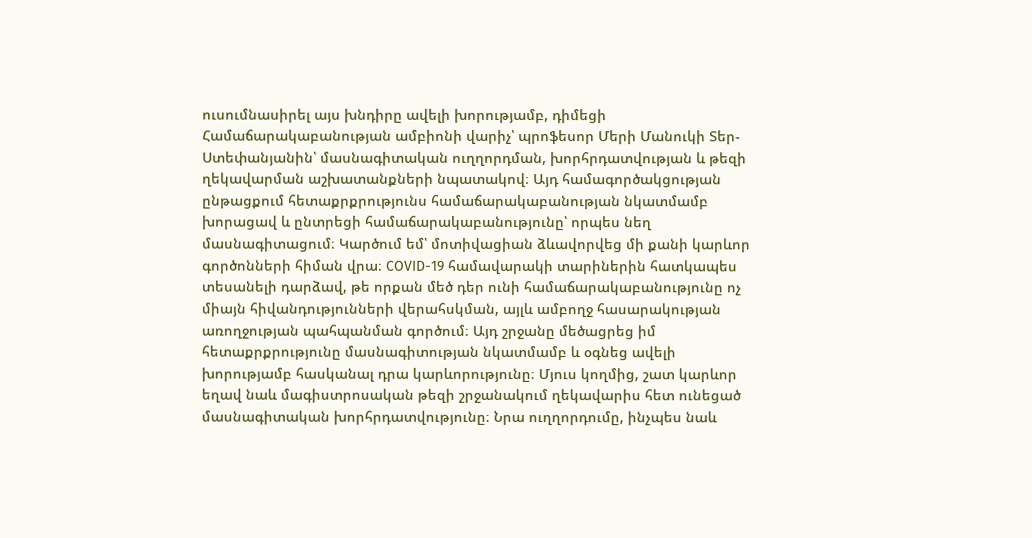ուսումնասիրել այս խնդիրը ավելի խորությամբ, դիմեցի Համաճարակաբանության ամբիոնի վարիչ՝ պրոֆեսոր Մերի Մանուկի Տեր-Ստեփանյանին՝ մասնագիտական ուղղորդման, խորհրդատվության և թեզի ղեկավարման աշխատանքների նպատակով։ Այդ համագործակցության ընթացքում հետաքրքրությունս համաճարակաբանության նկատմամբ խորացավ և ընտրեցի համաճարակաբանությունը՝ որպես նեղ մասնագիտացում։ Կարծում եմ՝ մոտիվացիան ձևավորվեց մի քանի կարևոր գործոնների հիման վրա։ COVID-19 համավարակի տարիներին հատկապես տեսանելի դարձավ, թե որքան մեծ դեր ունի համաճարակաբանությունը ոչ միայն հիվանդությունների վերահսկման, այլև ամբողջ հասարակության առողջության պահպանման գործում։ Այդ շրջանը մեծացրեց իմ հետաքրքրությունը մասնագիտության նկատմամբ և օգնեց ավելի խորությամբ հասկանալ դրա կարևորությունը։ Մյուս կողմից, շատ կարևոր եղավ նաև մագիստրոսական թեզի շրջանակում ղեկավարիս հետ ունեցած մասնագիտական խորհրդատվությունը։ Նրա ուղղորդումը, ինչպես նաև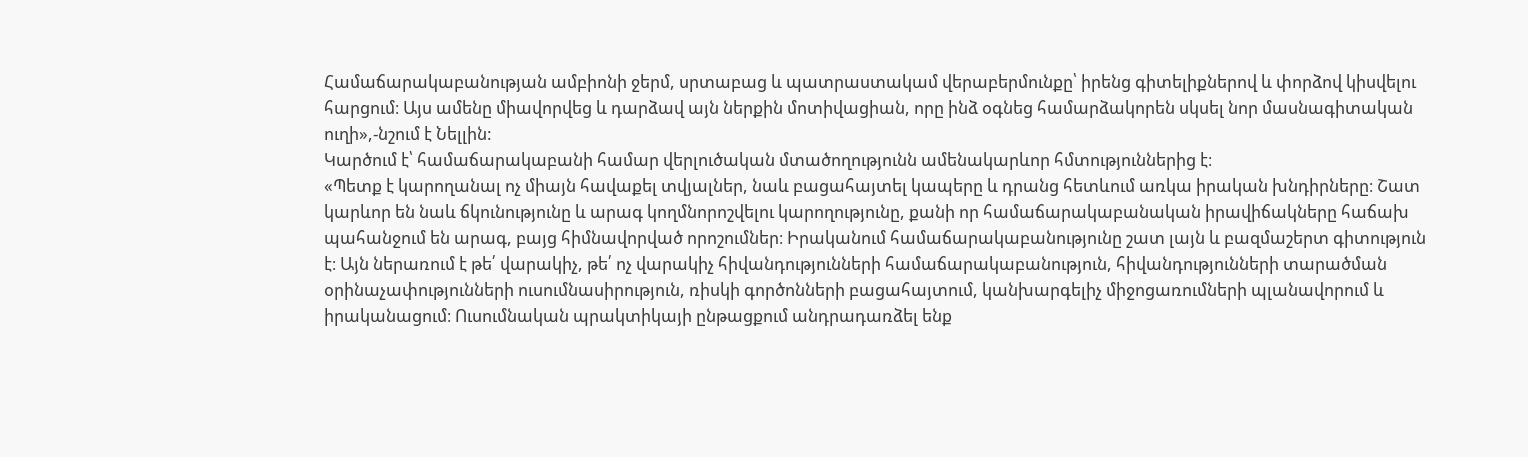Համաճարակաբանության ամբիոնի ջերմ, սրտաբաց և պատրաստակամ վերաբերմունքը՝ իրենց գիտելիքներով և փորձով կիսվելու հարցում։ Այս ամենը միավորվեց և դարձավ այն ներքին մոտիվացիան, որը ինձ օգնեց համարձակորեն սկսել նոր մասնագիտական ուղի»,-նշում է Նելլին:
Կարծում է՝ համաճարակաբանի համար վերլուծական մտածողությունն ամենակարևոր հմտություններից է։
«Պետք է կարողանալ ոչ միայն հավաքել տվյալներ, նաև բացահայտել կապերը և դրանց հետևում առկա իրական խնդիրները։ Շատ կարևոր են նաև ճկունությունը և արագ կողմնորոշվելու կարողությունը, քանի որ համաճարակաբանական իրավիճակները հաճախ պահանջում են արագ, բայց հիմնավորված որոշումներ։ Իրականում համաճարակաբանությունը շատ լայն և բազմաշերտ գիտություն է։ Այն ներառում է թե՛ վարակիչ, թե՛ ոչ վարակիչ հիվանդությունների համաճարակաբանություն, հիվանդությունների տարածման օրինաչափությունների ուսումնասիրություն, ռիսկի գործոնների բացահայտում, կանխարգելիչ միջոցառումների պլանավորում և իրականացում։ Ուսումնական պրակտիկայի ընթացքում անդրադառձել ենք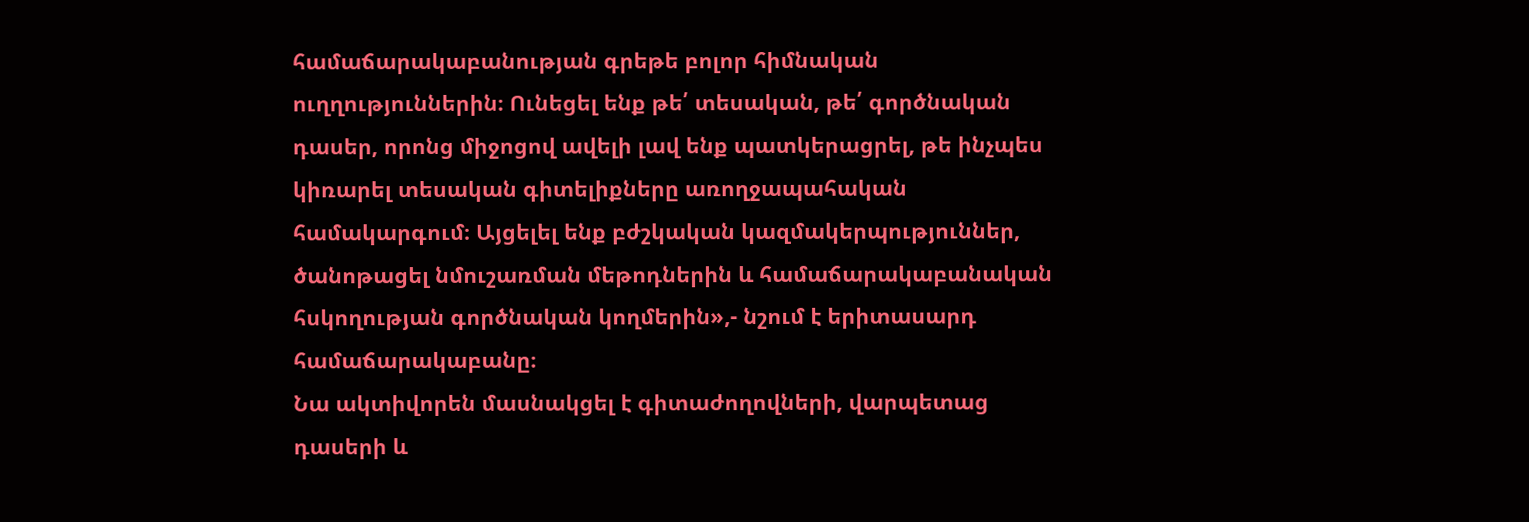համաճարակաբանության գրեթե բոլոր հիմնական ուղղություններին։ Ունեցել ենք թե՛ տեսական, թե՛ գործնական դասեր, որոնց միջոցով ավելի լավ ենք պատկերացրել, թե ինչպես կիռարել տեսական գիտելիքները առողջապահական համակարգում։ Այցելել ենք բժշկական կազմակերպություններ, ծանոթացել նմուշառման մեթոդներին և համաճարակաբանական հսկողության գործնական կողմերին»,- նշում է երիտասարդ համաճարակաբանը։
Նա ակտիվորեն մասնակցել է գիտաժողովների, վարպետաց դասերի և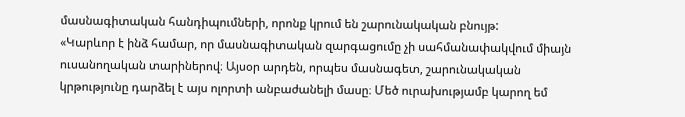մասնագիտական հանդիպումների, որոնք կրում են շարունակական բնույթ:
«Կարևոր է ինձ համար, որ մասնագիտական զարգացումը չի սահմանափակվում միայն ուսանողական տարիներով։ Այսօր արդեն, որպես մասնագետ, շարունակական կրթությունը դարձել է այս ոլորտի անբաժանելի մասը։ Մեծ ուրախությամբ կարող եմ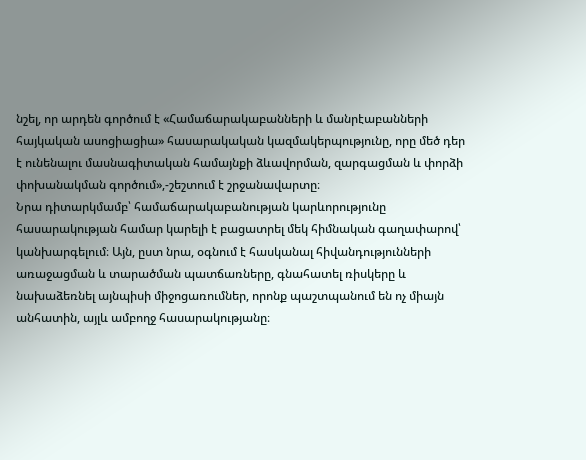նշել, որ արդեն գործում է «Համաճարակաբանների և մանրէաբանների հայկական ասոցիացիա» հասարակական կազմակերպությունը, որը մեծ դեր է ունենալու մասնագիտական համայնքի ձևավորման, զարգացման և փորձի փոխանակման գործում»,-շեշտում է շրջանավարտը։
Նրա դիտարկմամբ՝ համաճարակաբանության կարևորությունը հասարակության համար կարելի է բացատրել մեկ հիմնական գաղափարով՝ կանխարգելում։ Այն, ըստ նրա, օգնում է հասկանալ հիվանդությունների առաջացման և տարածման պատճառները, գնահատել ռիսկերը և նախաձեռնել այնպիսի միջոցառումներ, որոնք պաշտպանում են ոչ միայն անհատին, այլև ամբողջ հասարակությանը։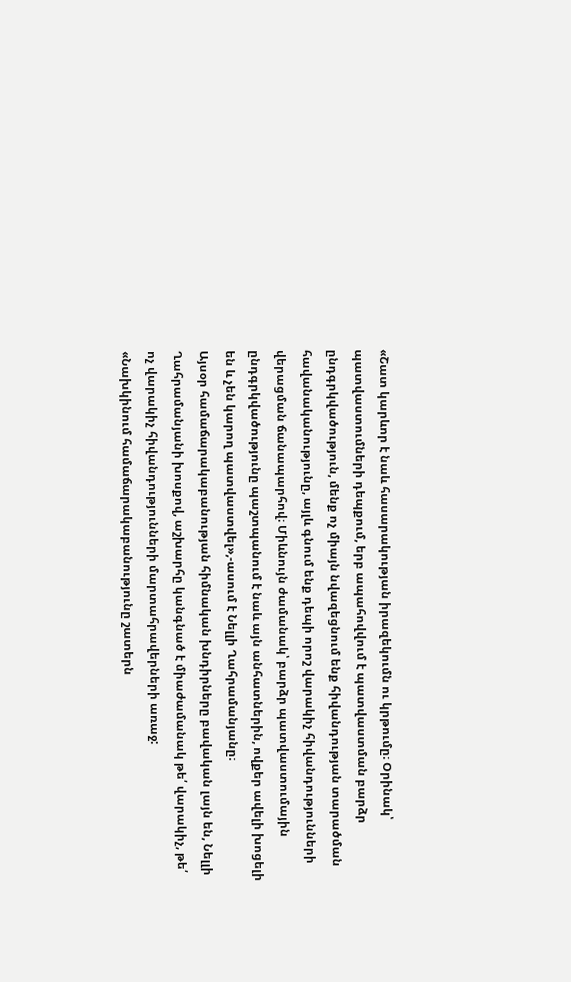«Շատ կարևոր է նաև հասարակության իրազեկումն ու կրթումը։ Օրինակ՝ պատվաստումների դեպքում, երբ ապահովվում է պատվաստման բարձր ընդգրկվածություն, մենք ոչ միայն նվազեցնում ենք հիվանդության տարածման հավանականությունը, այլև գնում ենք դեպի որոշ վարակիչ հիվանդությունների վերացման ճանապարհով։ Միևնույն ժամանակ՝ բարձր պատվաստումային ընդգրկվածությունը պաշտպանում է նաև այն անհատներին, ովքեր ավելի խոցելի են և չեն կարող պատվաստվել»,-ասում է Նելլի Ղահրամանյանը։
Այսօր համաճարակաբանության հիմնական խնդիրները բավական լայն են, Նելլի Ղահրամանյանի խոսքով, աշխարհը կանգնած է միաժամանակ թե՛ վարակիչ, թե՛ ոչ վարակիչ հիվանդությունների մարտահրավերների առաջ:
«Նախկինում համաճարակաբանությունը շատերն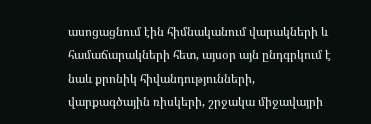ասոցացնում էին հիմնականում վարակների և համաճարակների հետ, այսօր այն ընդգրկում է նաև քրոնիկ հիվանդությունների, վարքագծային ռիսկերի, շրջակա միջավայրի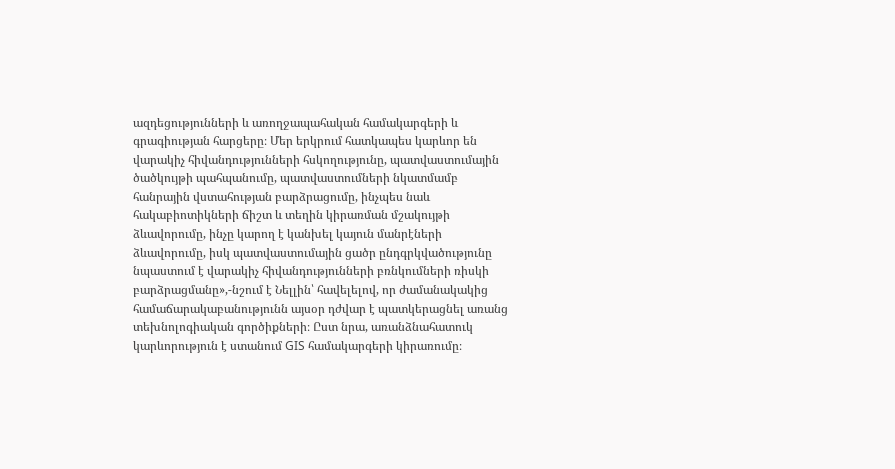ազդեցությունների և առողջապահական համակարգերի և գրագիության հարցերը։ Մեր երկրում հատկապես կարևոր են վարակիչ հիվանդությունների հսկողությունը, պատվաստումային ծածկույթի պահպանումը, պատվաստումների նկատմամբ հանրային վստահության բարձրացումը, ինչպես նաև հակաբիոտիկների ճիշտ և տեղին կիրառման մշակույթի ձևավորումը, ինչը կարող է կանխել կայուն մանրէների ձևավորումը, իսկ պատվաստումային ցածր ընդգրկվածությունը նպաստում է վարակիչ հիվանդությունների բռնկումների ռիսկի բարձրացմանը»,-նշում է Նելլին՝ հավելելով, որ ժամանակակից համաճարակաբանությունն այսօր դժվար է պատկերացնել առանց տեխնոլոգիական գործիքների։ Ըստ նրա, առանձնահատուկ կարևորություն է ստանում GIS համակարգերի կիրառումը։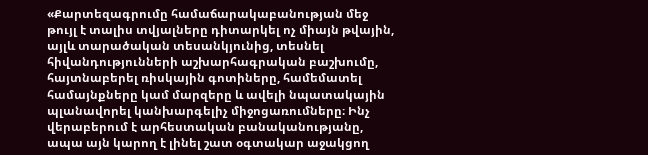«Քարտեզագրումը համաճարակաբանության մեջ թույլ է տալիս տվյալները դիտարկել ոչ միայն թվային, այլև տարածական տեսանկյունից, տեսնել հիվանդությունների աշխարհագրական բաշխումը, հայտնաբերել ռիսկային գոտիները, համեմատել համայնքները կամ մարզերը և ավելի նպատակային պլանավորել կանխարգելիչ միջոցառումները։ Ինչ վերաբերում է արհեստական բանականությանը, ապա այն կարող է լինել շատ օգտակար աջակցող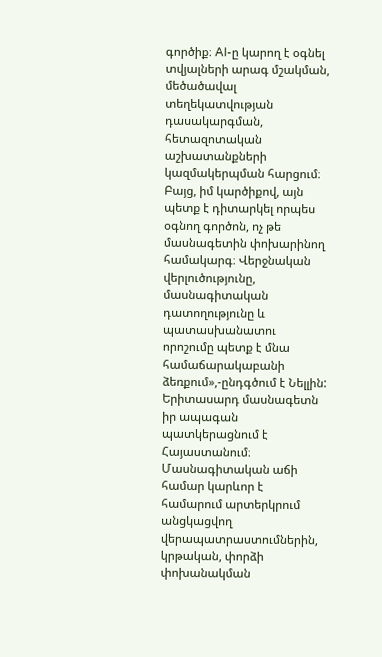գործիք։ AI-ը կարող է օգնել տվյալների արագ մշակման, մեծածավալ տեղեկատվության դասակարգման, հետազոտական աշխատանքների կազմակերպման հարցում։ Բայց, իմ կարծիքով, այն պետք է դիտարկել որպես օգնող գործոն, ոչ թե մասնագետին փոխարինող համակարգ։ Վերջնական վերլուծությունը, մասնագիտական դատողությունը և պատասխանատու որոշումը պետք է մնա համաճարակաբանի ձեռքում»,-ընդգծում է Նելլին:
Երիտասարդ մասնագետն իր ապագան պատկերացնում է Հայաստանում։ Մասնագիտական աճի համար կարևոր է համարում արտերկրում անցկացվող վերապատրաստումներին, կրթական, փորձի փոխանակման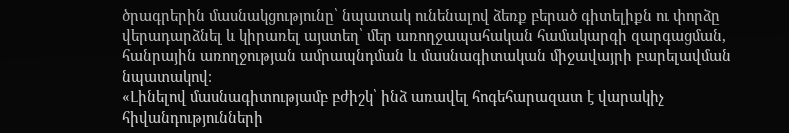ծրագրերին մասնակցությունը՝ նպատակ ունենալով ձեռք բերած գիտելիքն ու փորձը վերադարձնել և կիրառել այստեղ՝ մեր առողջապահական համակարգի զարգացման, հանրային առողջության ամրապնդման և մասնագիտական միջավայրի բարելավման նպատակով։
«Լինելով մասնագիտությամբ բժիշկ՝ ինձ առավել հոգեհարազատ է վարակիչ հիվանդությունների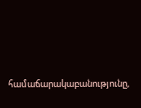համաճարակաբանությունը,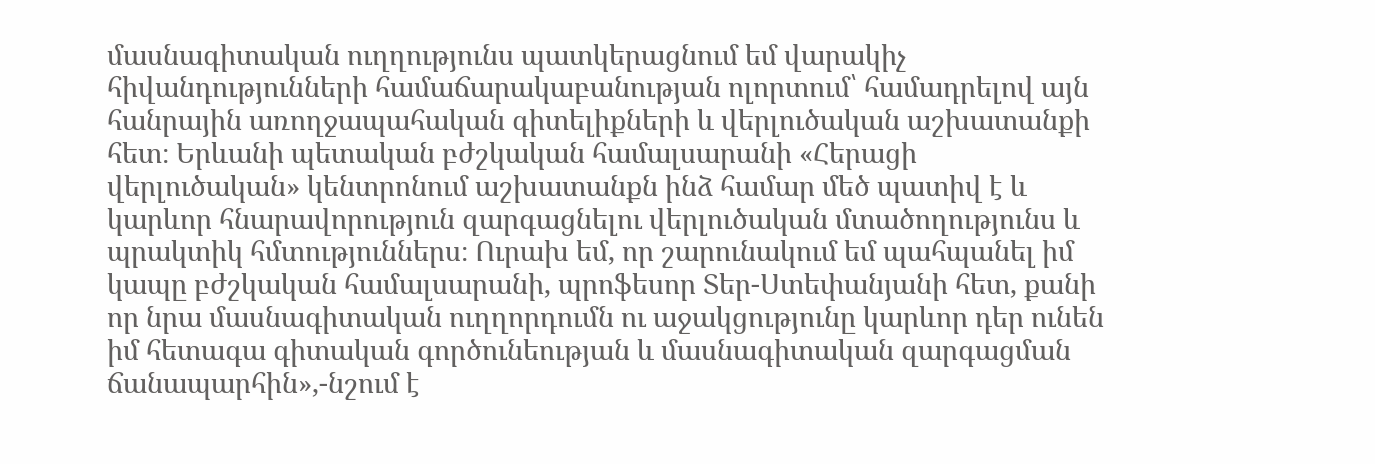մասնագիտական ուղղությունս պատկերացնում եմ վարակիչ հիվանդությունների համաճարակաբանության ոլորտում՝ համադրելով այն հանրային առողջապահական գիտելիքների և վերլուծական աշխատանքի հետ։ Երևանի պետական բժշկական համալսարանի «Հերացի վերլուծական» կենտրոնում աշխատանքն ինձ համար մեծ պատիվ է և կարևոր հնարավորություն զարգացնելու վերլուծական մտածողությունս և պրակտիկ հմտություններս։ Ուրախ եմ, որ շարունակում եմ պահպանել իմ կապը բժշկական համալսարանի, պրոֆեսոր Տեր-Ստեփանյանի հետ, քանի որ նրա մասնագիտական ուղղորդումն ու աջակցությունը կարևոր դեր ունեն իմ հետագա գիտական գործունեության և մասնագիտական զարգացման ճանապարհին»,-նշում է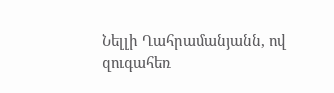Նելլի Ղահրամանյանն, ով զուգահեռ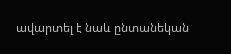ավարտել է նաև ընտանեկան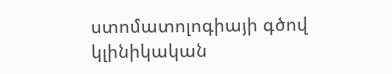ստոմատոլոգիայի գծով կլինիկական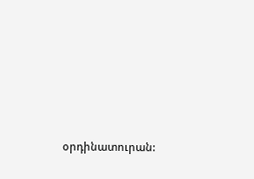օրդինատուրան: